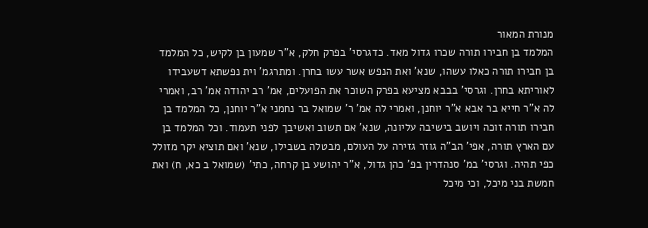מנורת המאור
המלמד בן חבירו תורה שכרו גדול מאד. כדגרסי' בפרק חלק, א"ר שמעון בן לקיש, כל המלמד בן חבירו תורה כאלו עשהו, שנא' ואת הנפש אשר עשו בחרן. ומתרגמ' וית נפשתא דשעבידו לאוריתא בחרן. וגרסי' בבבא מציעא בפרק השוכר את הפועלים, אמ' רב יהודה אמ' רב, ואמרי לה א"ר חייא בר אבא א"ר יוחנן, ואמרי לה אמ' ר' שמואל בר נחמני א"ר יוחנן, כל המלמד בן חבירו תורה זוכה ויושב בישיבה עליונה, שנא' אם תשוב ואשיבך לפני תעמוד. וכל המלמד בן עם הארץ תורה, אפי' הב"ה גוזר גזירה על העולם, מבטלה בשבילו, שנא' ואם תוציא יקר מזולל כפי תהיה. וגרסי' במ' סנהדרין בפ' כהן גדול, א"ר יהושע בן קרחה, כתי' (שמואל ב כא, ח) ואת חמשת בני מיכל, וכי מיכל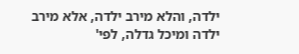ילדה, והלא מירב ילדה, אלא מירב ילדה ומיכל גדלה, לפי'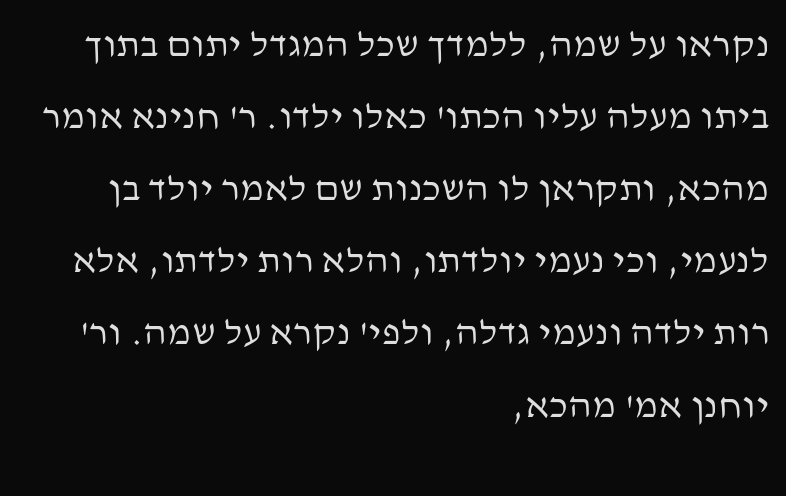נקראו על שמה, ללמדך שכל המגדל יתום בתוך ביתו מעלה עליו הכתו' כאלו ילדו. ר' חנינא אומר מהכא, ותקראן לו השכנות שם לאמר יולד בן לנעמי, וכי נעמי יולדתו, והלא רות ילדתו, אלא רות ילדה ונעמי גדלה, ולפי' נקרא על שמה. ור' יוחנן אמ' מהכא,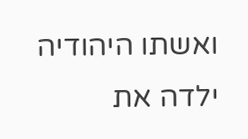ואשתו היהודיה ילדה את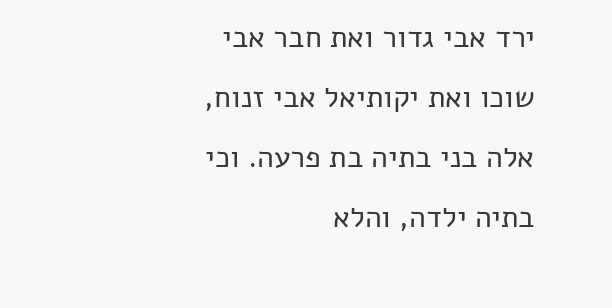ירד אבי גדור ואת חבר אבי שוכו ואת יקותיאל אבי זנוח, אלה בני בתיה בת פרעה. וכי בתיה ילדה, והלא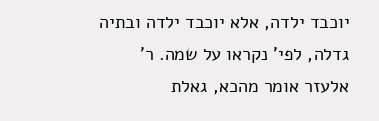יוכבד ילדה, אלא יוכבד ילדה ובתיה גדלה, לפי' נקראו על שמה. ר' אלעזר אומר מהכא, גאלת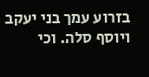בזרוע עמך בני יעקב ויוסף סלה. וכי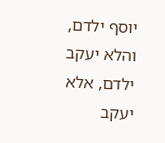יוסף ילדם, והלא יעקב ילדם, אלא יעקב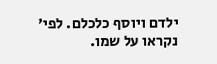ילדם ויוסף כלכלם. לפי' נקראו על שמו.